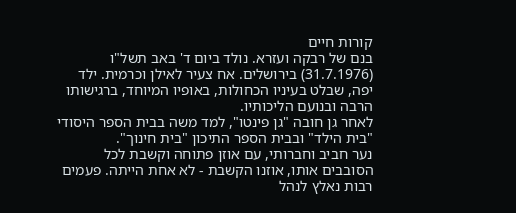קורות חיים
בנם של רבקה ועזרא. נולד ביום ד' באב תשל"ו (31.7.1976) בירושלים. אח צעיר לאילן וכרמית. ילד יפה, שבלט בעיניו הכחולות, באופיו המיוחד, ברגישותו הרבה ובנועם הליכותיו.
לאחר גן חובה "גן פינטו", למד משה בבית הספר היסודי "בית הילד" ובבית הספר התיכון "בית חינוך".
נער חביב וחברותי, עם אוזן פתוחה וקשבת לכל הסובבים אותו, אוזנו הקשבת - לא אחת הייתה. פעמים רבות נאלץ לנהל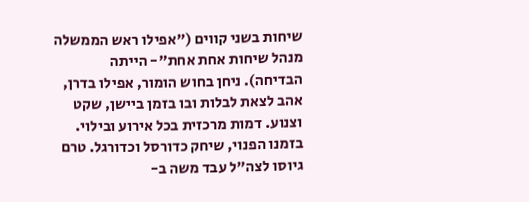שיחות בשני קווים ("אפילו ראש הממשלה מנהל שיחות אחת אחת"- הייתה הבדיחה). ניחן בחוש הומור, אפילו בדרן, אהב לצאת לבלות ובו בזמן ביישן, שקט וצנוע. דמות מרכזית בכל אירוע ובילוי. בזמנו הפנוי, שיחק כדורסל וכדורגל. טרם גיוסו לצה"ל עבד משה ב-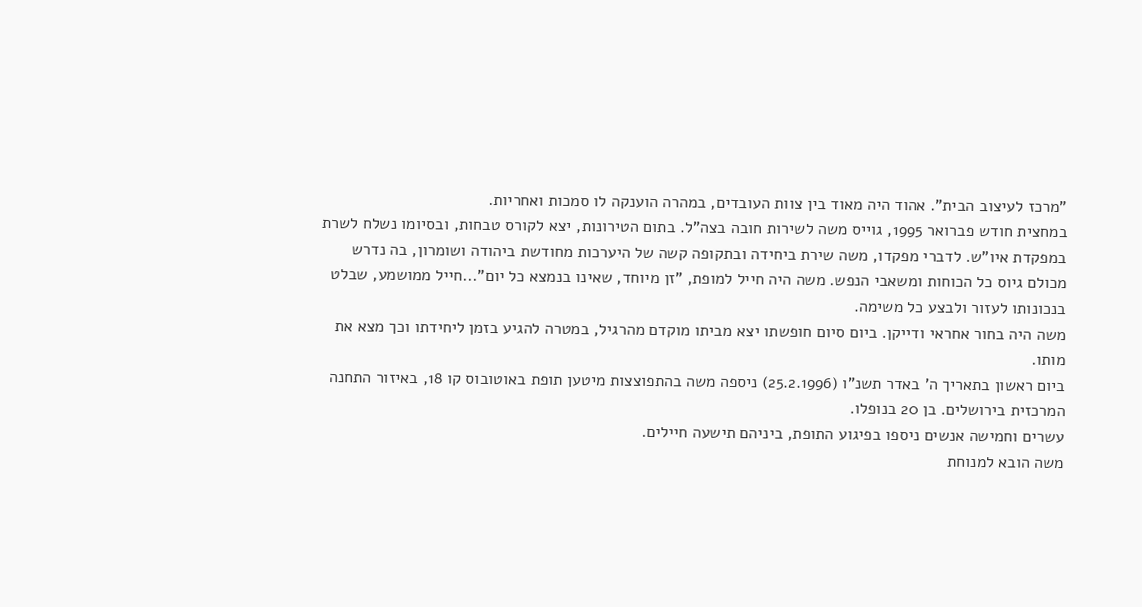"מרכז לעיצוב הבית". אהוד היה מאוד בין צוות העובדים, במהרה הוענקה לו סמכות ואחריות.
במחצית חודש פברואר 1995, גוייס משה לשירות חובה בצה"ל. בתום הטירונות, יצא לקורס טבחות, ובסיומו נשלח לשרת במפקדת איו"ש. לדברי מפקדו, משה שירת ביחידה ובתקופה קשה של היערכות מחודשת ביהודה ושומרון, בה נדרש מכולם גיוס כל הכוחות ומשאבי הנפש. משה היה חייל למופת, "זן מיוחד, שאינו בנמצא כל יום"...חייל ממושמע, שבלט בנכונותו לעזור ולבצע כל משימה.
משה היה בחור אחראי ודייקן. ביום סיום חופשתו יצא מביתו מוקדם מהרגיל, במטרה להגיע בזמן ליחידתו וכך מצא את מותו.
ביום ראשון בתאריך ה' באדר תשנ"ו (25.2.1996) ניספה משה בהתפוצצות מיטען תופת באוטובוס קו 18, באיזור התחנה המרכזית בירושלים. בן 20 בנופלו.
עשרים וחמישה אנשים ניספו בפיגוע התופת, ביניהם תישעה חיילים.
משה הובא למנוחת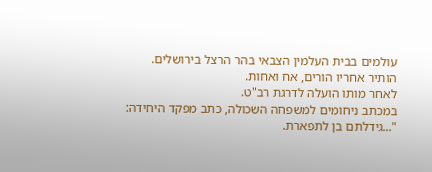עולמים בבית העלמין הצבאי בהר הרצל בירושלים.
הותיר אחריו הורים, אח ואחות.
לאחר מותו הועלה לדרגת רב"ט.
במכתב ניחומים למשפחה השכולה, כתב מפקד היחידה: "...גידלתם בן לתפארת.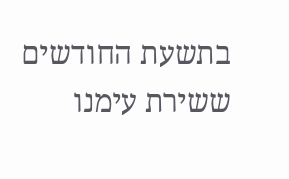בתשעת החודשים ששירת עימנו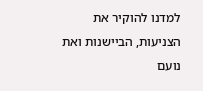למדנו להוקיר את הצניעות, הביישנות ואת נועם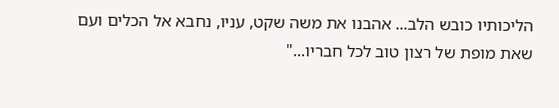הליכותיו כובש הלב... אהבנו את משה שקט, עניו, נחבא אל הכלים ועם שאת מופת של רצון טוב לכל חבריו..."